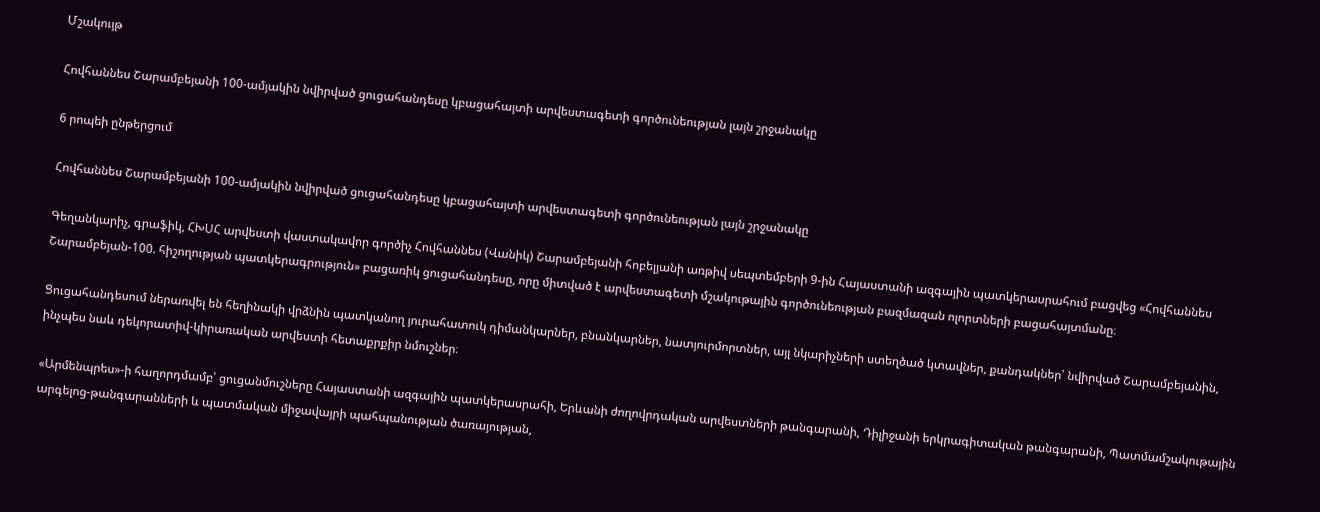Մշակույթ

Հովհաննես Շարամբեյանի 100-ամյակին նվիրված ցուցահանդեսը կբացահայտի արվեստագետի գործունեության լայն շրջանակը

6 րոպեի ընթերցում

Հովհաննես Շարամբեյանի 100-ամյակին նվիրված ցուցահանդեսը կբացահայտի արվեստագետի գործունեության լայն շրջանակը

Գեղանկարիչ, գրաֆիկ, ՀԽՍՀ արվեստի վաստակավոր գործիչ Հովհաննես (Վանիկ) Շարամբեյանի հոբելյանի առթիվ սեպտեմբերի 9-ին Հայաստանի ազգային պատկերասրահում բացվեց «Հովհաննես Շարամբեյան-100. հիշողության պատկերագրություն» բացառիկ ցուցահանդեսը, որը միտված է արվեստագետի մշակութային գործունեության բազմազան ոլորտների բացահայտմանը։

Ցուցահանդեսում ներառվել են հեղինակի վրձնին պատկանող յուրահատուկ դիմանկարներ, բնանկարներ, նատյուրմորտներ, այլ նկարիչների ստեղծած կտավներ, քանդակներ՝ նվիրված Շարամբեյանին, ինչպես նաև դեկորատիվ-կիրառական արվեստի հետաքրքիր նմուշներ։

«Արմենպրես»-ի հաղորդմամբ՝ ցուցանմուշները Հայաստանի ազգային պատկերասրահի, Երևանի ժողովրդական արվեստների թանգարանի, Դիլիջանի երկրագիտական թանգարանի, Պատմամշակութային արգելոց-թանգարանների և պատմական միջավայրի պահպանության ծառայության,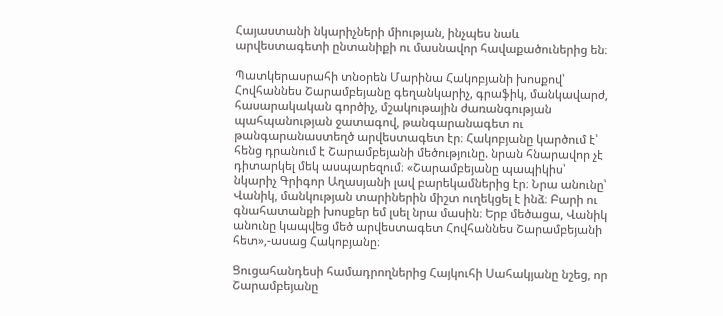Հայաստանի նկարիչների միության, ինչպես նաև արվեստագետի ընտանիքի ու մասնավոր հավաքածուներից են։

Պատկերասրահի տնօրեն Մարինա Հակոբյանի խոսքով՝ Հովհաննես Շարամբեյանը գեղանկարիչ, գրաֆիկ, մանկավարժ, հասարակական գործիչ, մշակութային ժառանգության պահպանության ջատագով, թանգարանագետ ու թանգարանաստեղծ արվեստագետ էր։ Հակոբյանը կարծում է՝ հենց դրանում է Շարամբեյանի մեծությունը. նրան հնարավոր չէ դիտարկել մեկ ասպարեզում։ «Շարամբեյանը պապիկիս՝ նկարիչ Գրիգոր Աղասյանի լավ բարեկամներից էր։ Նրա անունը՝ Վանիկ, մանկության տարիներին միշտ ուղեկցել է ինձ։ Բարի ու գնահատանքի խոսքեր եմ լսել նրա մասին։ Երբ մեծացա, Վանիկ անունը կապվեց մեծ արվեստագետ Հովհաննես Շարամբեյանի հետ»,-ասաց Հակոբյանը։

Ցուցահանդեսի համադրողներից Հայկուհի Սահակյանը նշեց, որ Շարամբեյանը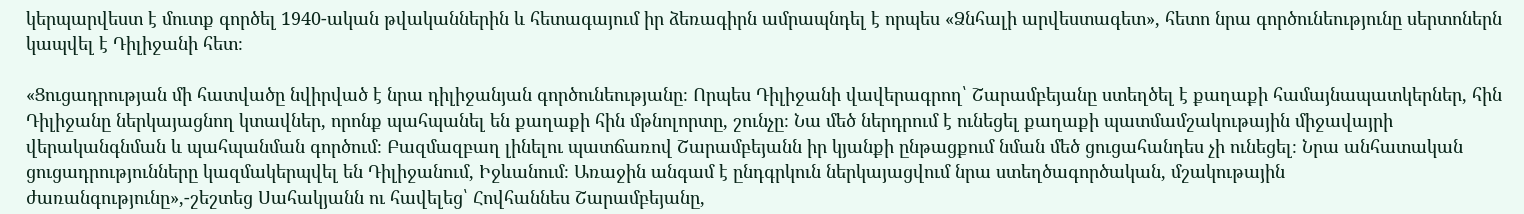կերպարվեստ է մուտք գործել 1940-ական թվականներին և հետագայում իր ձեռագիրն ամրապնդել է որպես «Ձնհալի արվեստագետ», հետո նրա գործունեությունը սերտոներն կապվել է Դիլիջանի հետ։

«Ցուցադրության մի հատվածը նվիրված է նրա դիլիջանյան գործունեությանը։ Որպես Դիլիջանի վավերագրող՝ Շարամբեյանը ստեղծել է քաղաքի համայնապատկերներ, հին Դիլիջանը ներկայացնող կտավներ, որոնք պահպանել են քաղաքի հին մթնոլորտը, շունչը։ Նա մեծ ներդրում է ունեցել քաղաքի պատմամշակութային միջավայրի վերականգնման և պահպանման գործում։ Բազմազբաղ լինելու պատճառով Շարամբեյանն իր կյանքի ընթացքում նման մեծ ցուցահանդես չի ունեցել։ Նրա անհատական ցուցադրությունները կազմակերպվել են Դիլիջանում, Իջևանում։ Առաջին անգամ է ընդգրկուն ներկայացվում նրա ստեղծագործական, մշակութային ժառանգությունը»,-շեշտեց Սահակյանն ու հավելեց՝ Հովհաննես Շարամբեյանը,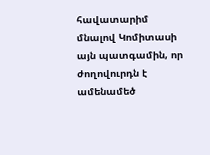հավատարիմ մնալով Կոմիտասի այն պատգամին, որ ժողովուրդն է ամենամեծ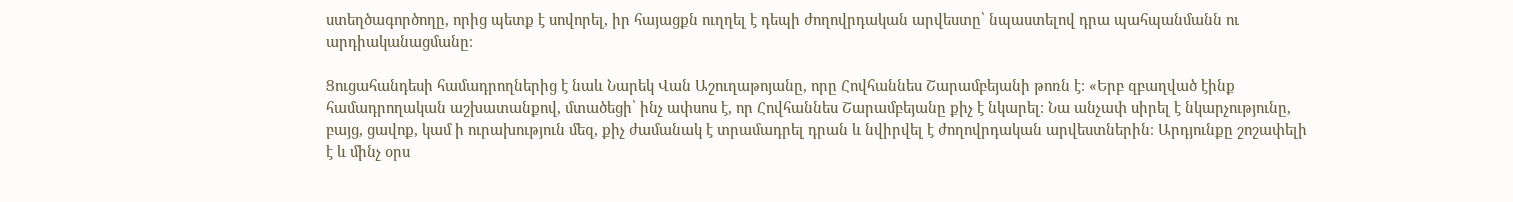ստեղծագործողը, որից պետք է սովորել, իր հայացքն ուղղել է դեպի ժողովրդական արվեստը՝ նպաստելով դրա պահպանմանն ու արդիականացմանը։

Ցուցահանդեսի համադրողներից է նաև Նարեկ Վան Աշուղաթոյանը, որը Հովհաննես Շարամբեյանի թոռն է։ «Երբ զբաղված էինք համադրողական աշխատանքով, մտածեցի՝ ինչ ափսոս է, որ Հովհաննես Շարամբեյանը քիչ է նկարել։ Նա անչափ սիրել է նկարչությունը, բայց, ցավոք, կամ ի ուրախություն մեզ, քիչ ժամանակ է տրամադրել դրան և նվիրվել է ժողովրդական արվեստներին։ Արդյունքը շոշափելի է և մինչ օրս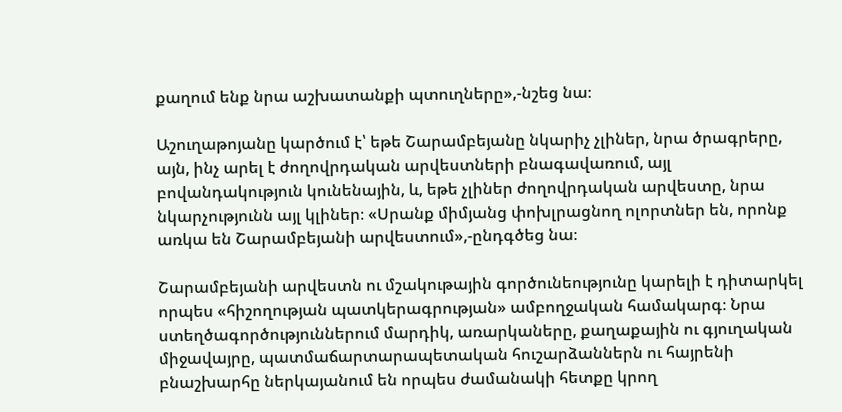քաղում ենք նրա աշխատանքի պտուղները»,-նշեց նա։

Աշուղաթոյանը կարծում է՝ եթե Շարամբեյանը նկարիչ չլիներ, նրա ծրագրերը, այն, ինչ արել է ժողովրդական արվեստների բնագավառում, այլ բովանդակություն կունենային, և, եթե չլիներ ժողովրդական արվեստը, նրա նկարչությունն այլ կլիներ։ «Սրանք միմյանց փոխլրացնող ոլորտներ են, որոնք առկա են Շարամբեյանի արվեստում»,-ընդգծեց նա։

Շարամբեյանի արվեստն ու մշակութային գործունեությունը կարելի է դիտարկել որպես «հիշողության պատկերագրության» ամբողջական համակարգ։ Նրա ստեղծագործություններում մարդիկ, առարկաները, քաղաքային ու գյուղական միջավայրը, պատմաճարտարապետական հուշարձաններն ու հայրենի բնաշխարհը ներկայանում են որպես ժամանակի հետքը կրող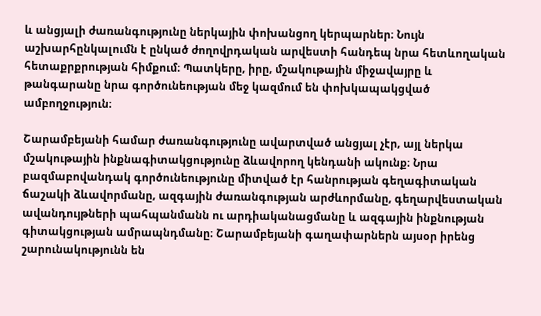և անցյալի ժառանգությունը ներկային փոխանցող կերպարներ։ Նույն աշխարհընկալումն է ընկած ժողովրդական արվեստի հանդեպ նրա հետևողական հետաքրքրության հիմքում։ Պատկերը, իրը, մշակութային միջավայրը և թանգարանը նրա գործունեության մեջ կազմում են փոխկապակցված ամբողջություն։

Շարամբեյանի համար ժառանգությունը ավարտված անցյալ չէր, այլ ներկա մշակութային ինքնագիտակցությունը ձևավորող կենդանի ակունք։ Նրա բազմաբովանդակ գործունեությունը միտված էր հանրության գեղագիտական ճաշակի ձևավորմանը, ազգային ժառանգության արժևորմանը, գեղարվեստական ավանդույթների պահպանմանն ու արդիականացմանը և ազգային ինքնության գիտակցության ամրապնդմանը։ Շարամբեյանի գաղափարներն այսօր իրենց շարունակությունն են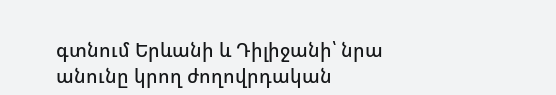գտնում Երևանի և Դիլիջանի՝ նրա անունը կրող ժողովրդական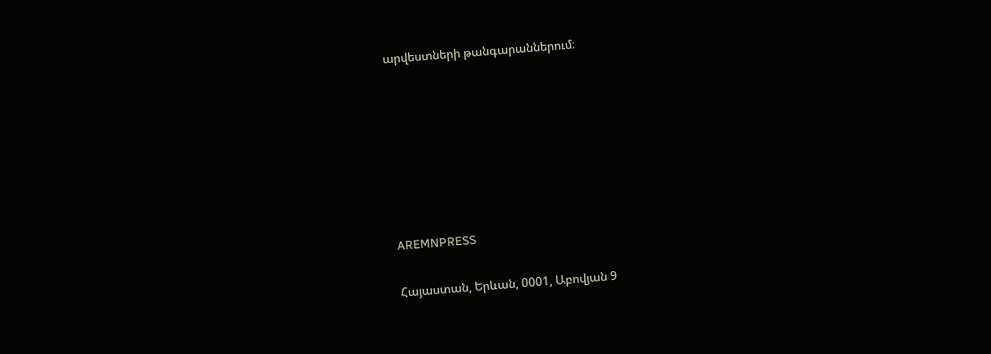արվեստների թանգարաններում։







AREMNPRESS

Հայաստան, Երևան, 0001, Աբովյան 9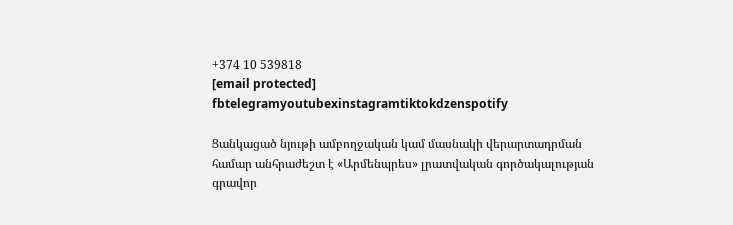+374 10 539818
[email protected]
fbtelegramyoutubexinstagramtiktokdzenspotify

Ցանկացած նյութի ամբողջական կամ մասնակի վերարտադրման համար անհրաժեշտ է «Արմենպրես» լրատվական գործակալության գրավոր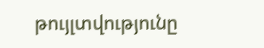թույլտվությունը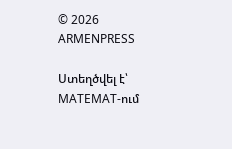© 2026 ARMENPRESS

Ստեղծվել է՝ MATEMAT-ում